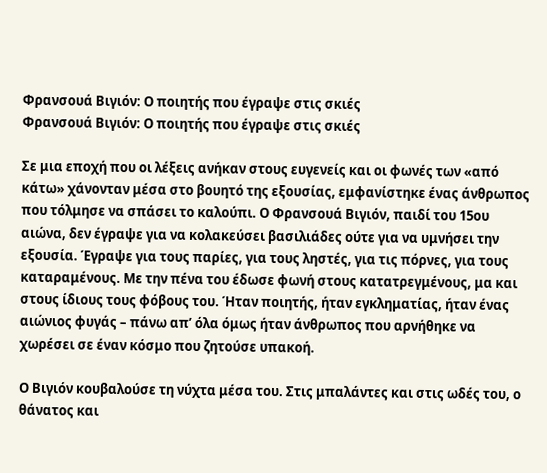Φρανσουά Βιγιόν: Ο ποιητής που έγραψε στις σκιές
Φρανσουά Βιγιόν: Ο ποιητής που έγραψε στις σκιές

Σε μια εποχή που οι λέξεις ανήκαν στους ευγενείς και οι φωνές των «από κάτω» χάνονταν μέσα στο βουητό της εξουσίας, εμφανίστηκε ένας άνθρωπος που τόλμησε να σπάσει το καλούπι. Ο Φρανσουά Βιγιόν, παιδί του 15ου αιώνα, δεν έγραψε για να κολακεύσει βασιλιάδες ούτε για να υμνήσει την εξουσία. Έγραψε για τους παρίες, για τους ληστές, για τις πόρνες, για τους καταραμένους. Με την πένα του έδωσε φωνή στους κατατρεγμένους, μα και στους ίδιους τους φόβους του. Ήταν ποιητής, ήταν εγκληματίας, ήταν ένας αιώνιος φυγάς – πάνω απ’ όλα όμως ήταν άνθρωπος που αρνήθηκε να χωρέσει σε έναν κόσμο που ζητούσε υπακοή.

Ο Βιγιόν κουβαλούσε τη νύχτα μέσα του. Στις μπαλάντες και στις ωδές του, ο θάνατος και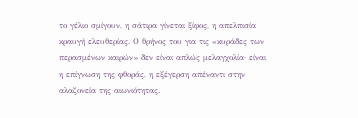το γέλιο σμίγουν, η σάτιρα γίνεται ξίφος, η απελπισία κραυγή ελευθερίας. Ο θρήνος του για τις «κυράδες των περασμένων καιρών» δεν είναι απλώς μελαγχολία· είναι η επίγνωση της φθοράς, η εξέγερση απέναντι στην αλαζονεία της αιωνιότητας.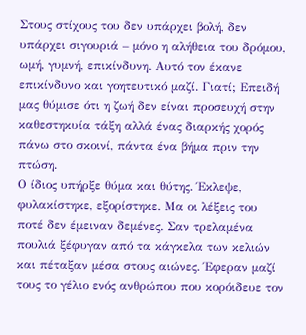Στους στίχους του δεν υπάρχει βολή, δεν υπάρχει σιγουριά – μόνο η αλήθεια του δρόμου, ωμή, γυμνή, επικίνδυνη. Αυτό τον έκανε επικίνδυνο και γοητευτικό μαζί. Γιατί; Επειδή μας θύμισε ότι η ζωή δεν είναι προσευχή στην καθεστηκυία τάξη αλλά ένας διαρκής χορός πάνω στο σκοινί, πάντα ένα βήμα πριν την πτώση.
Ο ίδιος υπήρξε θύμα και θύτης. Έκλεψε, φυλακίστηκε, εξορίστηκε. Μα οι λέξεις του ποτέ δεν έμειναν δεμένες. Σαν τρελαμένα πουλιά ξέφυγαν από τα κάγκελα των κελιών και πέταξαν μέσα στους αιώνες. Έφεραν μαζί τους το γέλιο ενός ανθρώπου που κορόιδευε τον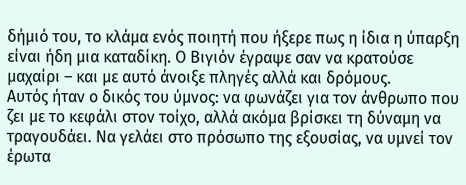δήμιό του, το κλάμα ενός ποιητή που ήξερε πως η ίδια η ύπαρξη είναι ήδη μια καταδίκη. Ο Βιγιόν έγραψε σαν να κρατούσε μαχαίρι – και με αυτό άνοιξε πληγές αλλά και δρόμους.
Αυτός ήταν ο δικός του ύμνος: να φωνάζει για τον άνθρωπο που ζει με το κεφάλι στον τοίχο, αλλά ακόμα βρίσκει τη δύναμη να τραγουδάει. Να γελάει στο πρόσωπο της εξουσίας, να υμνεί τον έρωτα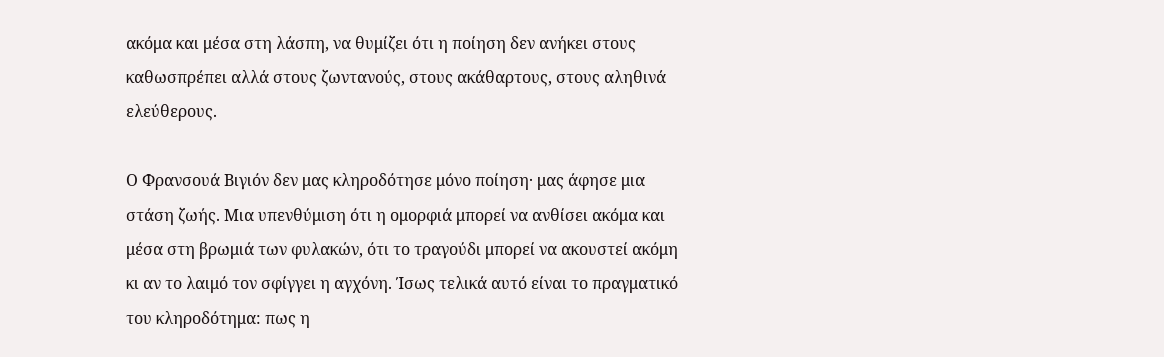ακόμα και μέσα στη λάσπη, να θυμίζει ότι η ποίηση δεν ανήκει στους καθωσπρέπει αλλά στους ζωντανούς, στους ακάθαρτους, στους αληθινά ελεύθερους.

Ο Φρανσουά Βιγιόν δεν μας κληροδότησε μόνο ποίηση· μας άφησε μια στάση ζωής. Μια υπενθύμιση ότι η ομορφιά μπορεί να ανθίσει ακόμα και μέσα στη βρωμιά των φυλακών, ότι το τραγούδι μπορεί να ακουστεί ακόμη κι αν το λαιμό τον σφίγγει η αγχόνη. Ίσως τελικά αυτό είναι το πραγματικό του κληροδότημα: πως η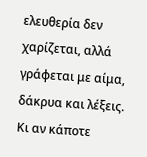ελευθερία δεν χαρίζεται, αλλά γράφεται με αίμα, δάκρυα και λέξεις.
Κι αν κάποτε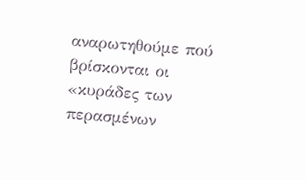αναρωτηθούμε πού βρίσκονται οι «κυράδες των περασμένων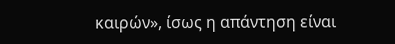καιρών», ίσως η απάντηση είναι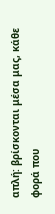απλή: βρίσκονται μέσα μας, κάθε φορά που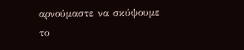αρνούμαστε να σκύψουμε το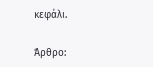κεφάλι.

Άρθρο: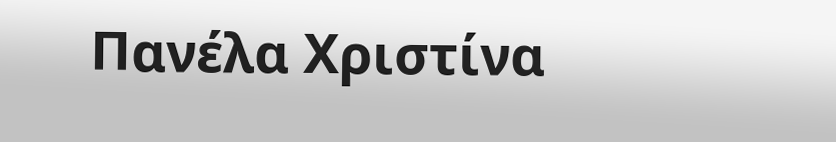Πανέλα Χριστίνα